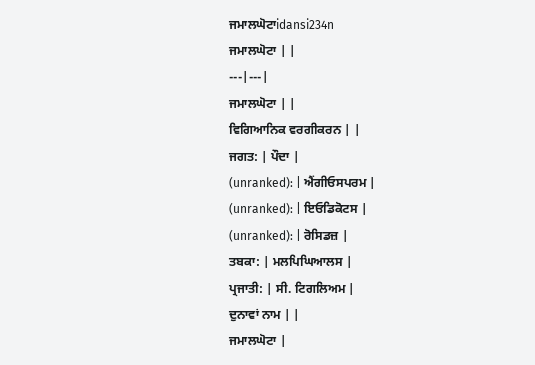ਜਮਾਲਘੋਟਾidansi234n
ਜਮਾਲਘੋਟਾ | |
---|---|
ਜਮਾਲਘੋਟਾ | |
ਵਿਗਿਆਨਿਕ ਵਰਗੀਕਰਨ | |
ਜਗਤ: | ਪੌਦਾ |
(unranked): | ਐਂਗੀਓਸਪਰਮ |
(unranked): | ਇਓਡਿਕੋਟਸ |
(unranked): | ਰੋਸਿਡਜ਼ |
ਤਬਕਾ: | ਮਲਪਿਘਿਆਲਸ |
ਪ੍ਰਜਾਤੀ: | ਸੀ. ਟਿਗਲਿਅਮ |
ਦੁਨਾਵਾਂ ਨਾਮ | |
ਜਮਾਲਘੋਟਾ |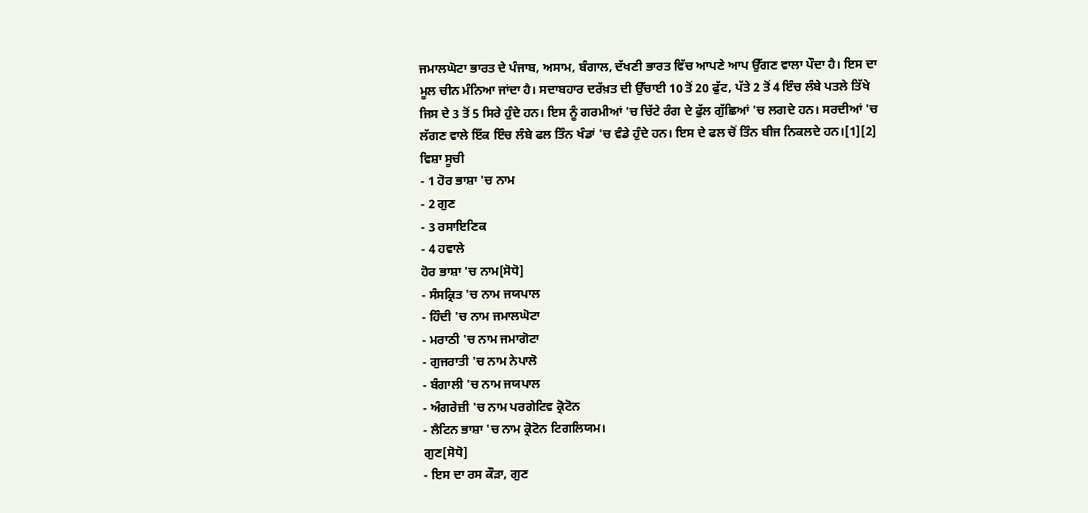ਜਮਾਲਘੋਟਾ ਭਾਰਤ ਦੇ ਪੰਜਾਬ, ਅਸਾਮ, ਬੰਗਾਲ, ਦੱਖਣੀ ਭਾਰਤ ਵਿੱਚ ਆਪਣੇ ਆਪ ਉੱਗਣ ਵਾਲਾ ਪੌਦਾ ਹੈ। ਇਸ ਦਾ ਮੂਲ ਚੀਨ ਮੰਨਿਆ ਜਾਂਦਾ ਹੈ। ਸਦਾਬਹਾਰ ਦਰੱਖ਼ਤ ਦੀ ਉੱਚਾਈ 10 ਤੋਂ 20 ਫੁੱਟ, ਪੱਤੇ 2 ਤੋਂ 4 ਇੰਚ ਲੰਬੇ ਪਤਲੇ ਤਿੱਖੇ ਜਿਸ ਦੇ 3 ਤੋਂ 5 ਸਿਰੇ ਹੁੰਦੇ ਹਨ। ਇਸ ਨੂੰ ਗਰਮੀਆਂ 'ਚ ਚਿੱਟੇ ਰੰਗ ਦੇ ਫੁੱਲ ਗੁੱਛਿਆਂ 'ਚ ਲਗਦੇ ਹਨ। ਸਰਦੀਆਂ 'ਚ ਲੱਗਣ ਵਾਲੇ ਇੱਕ ਇੰਚ ਲੰਬੇ ਫਲ ਤਿੰਨ ਖੰਡਾਂ 'ਚ ਵੰਡੇ ਹੁੰਦੇ ਹਨ। ਇਸ ਦੇ ਫਲ ਚੋਂ ਤਿੰਨ ਬੀਜ ਨਿਕਲਦੇ ਹਨ।[1][2]
ਵਿਸ਼ਾ ਸੂਚੀ
- 1 ਹੋਰ ਭਾਸ਼ਾ 'ਚ ਨਾਮ
- 2 ਗੁਣ
- 3 ਰਸਾਇਣਿਕ
- 4 ਹਵਾਲੇ
ਹੋਰ ਭਾਸ਼ਾ 'ਚ ਨਾਮ[ਸੋਧੋ]
- ਸੰਸਕ੍ਰਿਤ 'ਚ ਨਾਮ ਜਯਪਾਲ
- ਹਿੰਦੀ 'ਚ ਨਾਮ ਜਮਾਲਘੋਟਾ
- ਮਰਾਠੀ 'ਚ ਨਾਮ ਜਮਾਗੋਟਾ
- ਗੁਜਰਾਤੀ 'ਚ ਨਾਮ ਨੇਪਾਲੋ
- ਬੰਗਾਲੀ 'ਚ ਨਾਮ ਜਯਪਾਲ
- ਅੰਗਰੇਜ਼ੀ 'ਚ ਨਾਮ ਪਰਗੇਟਿਵ ਕ੍ਰੋਟੋਨ
- ਲੈਟਿਨ ਭਾਸ਼ਾ 'ਚ ਨਾਮ ਕ੍ਰੋਟੋਨ ਟਿਗਲਿਯਮ।
ਗੁਣ[ਸੋਧੋ]
- ਇਸ ਦਾ ਰਸ ਕੌੜਾ, ਗੁਣ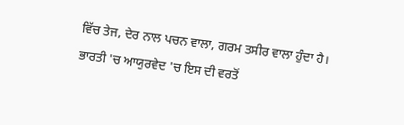ਵਿੱਚ ਤੇਜ, ਦੇਰ ਨਾਲ ਪਚਨ ਵਾਲਾ, ਗਰਮ ਤਸੀਰ ਵਾਲਾ ਹੁੰਦਾ ਹੈ। ਭਾਰਤੀ 'ਚ ਆਯੁਰਵੇਦ 'ਚ ਇਸ ਦੀ ਵਰਤੋਂ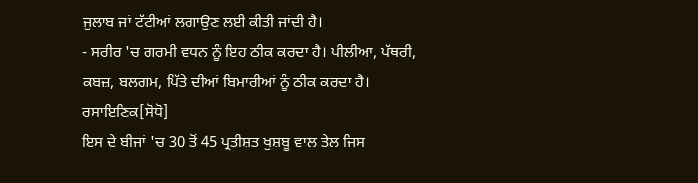ਜੁਲਾਬ ਜਾਂ ਟੱਟੀਆਂ ਲਗਾਉਣ ਲਈ ਕੀਤੀ ਜਾਂਦੀ ਹੈ।
- ਸਰੀਰ 'ਚ ਗਰਮੀ ਵਧਨ ਨੂੰ ਇਹ ਠੀਕ ਕਰਦਾ ਹੈ। ਪੀਲੀਆ, ਪੱਥਰੀ, ਕਬਜ਼, ਬਲਗਮ, ਪਿੱਤੇ ਦੀਆਂ ਬਿਮਾਰੀਆਂ ਨੂੰ ਠੀਕ ਕਰਦਾ ਹੈ।
ਰਸਾਇਣਿਕ[ਸੋਧੋ]
ਇਸ ਦੇ ਬੀਜਾਂ 'ਚ 30 ਤੋਂ 45 ਪ੍ਰਤੀਸ਼ਤ ਖੁਸ਼ਬੂ ਵਾਲ ਤੇਲ ਜਿਸ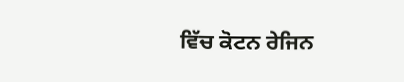ਵਿੱਚ ਕੋਟਨ ਰੇਜਿਨ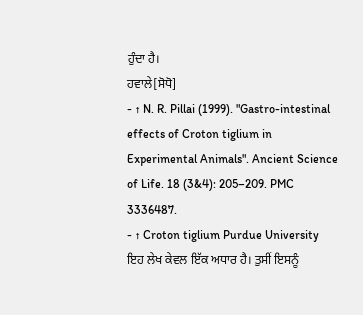ਹੁੰਦਾ ਹੈ।
ਹਵਾਲੇ[ਸੋਧੋ]
- ↑ N. R. Pillai (1999). "Gastro-intestinal effects of Croton tiglium in Experimental Animals". Ancient Science of Life. 18 (3&4): 205–209. PMC 3336487.
- ↑ Croton tiglium Purdue University
ਇਹ ਲੇਖ ਕੇਵਲ ਇੱਕ ਅਧਾਰ ਹੈ। ਤੁਸੀਂ ਇਸਨੂੰ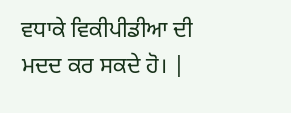ਵਧਾਕੇ ਵਿਕੀਪੀਡੀਆ ਦੀ ਮਦਦ ਕਰ ਸਕਦੇ ਹੋ। |